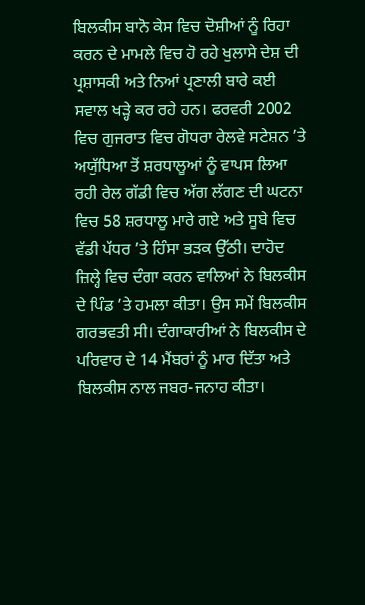ਬਿਲਕੀਸ ਬਾਨੋ ਕੇਸ ਵਿਚ ਦੋਸ਼ੀਆਂ ਨੂੰ ਰਿਹਾ ਕਰਨ ਦੇ ਮਾਮਲੇ ਵਿਚ ਹੋ ਰਹੇ ਖੁਲਾਸੇ ਦੇਸ਼ ਦੀ ਪ੍ਰਸ਼ਾਸਕੀ ਅਤੇ ਨਿਆਂ ਪ੍ਰਣਾਲੀ ਬਾਰੇ ਕਈ ਸਵਾਲ ਖੜ੍ਹੇ ਕਰ ਰਹੇ ਹਨ। ਫਰਵਰੀ 2002 ਵਿਚ ਗੁਜਰਾਤ ਵਿਚ ਗੋਧਰਾ ਰੇਲਵੇ ਸਟੇਸ਼ਨ ’ਤੇ ਅਯੁੱਧਿਆ ਤੋਂ ਸ਼ਰਧਾਲੂਆਂ ਨੂੰ ਵਾਪਸ ਲਿਆ ਰਹੀ ਰੇਲ ਗੱਡੀ ਵਿਚ ਅੱਗ ਲੱਗਣ ਦੀ ਘਟਨਾ ਵਿਚ 58 ਸ਼ਰਧਾਲੂ ਮਾਰੇ ਗਏ ਅਤੇ ਸੂਬੇ ਵਿਚ ਵੱਡੀ ਪੱਧਰ ’ਤੇ ਹਿੰਸਾ ਭੜਕ ਉੱਠੀ। ਦਾਹੋਦ ਜ਼ਿਲ੍ਹੇ ਵਿਚ ਦੰਗਾ ਕਰਨ ਵਾਲਿਆਂ ਨੇ ਬਿਲਕੀਸ ਦੇ ਪਿੰਡ ’ਤੇ ਹਮਲਾ ਕੀਤਾ। ਉਸ ਸਮੇਂ ਬਿਲਕੀਸ ਗਰਭਵਤੀ ਸੀ। ਦੰਗਾਕਾਰੀਆਂ ਨੇ ਬਿਲਕੀਸ ਦੇ ਪਰਿਵਾਰ ਦੇ 14 ਮੈਂਬਰਾਂ ਨੂੰ ਮਾਰ ਦਿੱਤਾ ਅਤੇ ਬਿਲਕੀਸ ਨਾਲ ਜਬਰ-ਜਨਾਹ ਕੀਤਾ।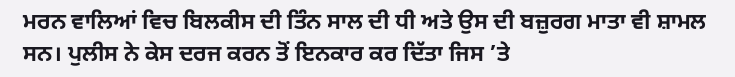ਮਰਨ ਵਾਲਿਆਂ ਵਿਚ ਬਿਲਕੀਸ ਦੀ ਤਿੰਨ ਸਾਲ ਦੀ ਧੀ ਅਤੇ ਉਸ ਦੀ ਬਜ਼ੁਰਗ ਮਾਤਾ ਵੀ ਸ਼ਾਮਲ ਸਨ। ਪੁਲੀਸ ਨੇ ਕੇਸ ਦਰਜ ਕਰਨ ਤੋਂ ਇਨਕਾਰ ਕਰ ਦਿੱਤਾ ਜਿਸ ’ਤੇ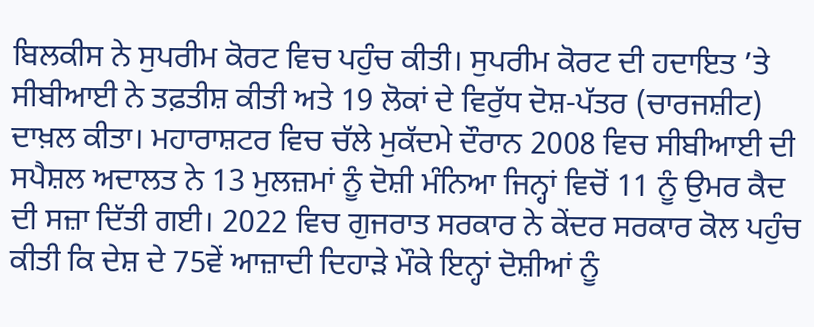ਬਿਲਕੀਸ ਨੇ ਸੁਪਰੀਮ ਕੋਰਟ ਵਿਚ ਪਹੁੰਚ ਕੀਤੀ। ਸੁਪਰੀਮ ਕੋਰਟ ਦੀ ਹਦਾਇਤ ’ਤੇ ਸੀਬੀਆਈ ਨੇ ਤਫ਼ਤੀਸ਼ ਕੀਤੀ ਅਤੇ 19 ਲੋਕਾਂ ਦੇ ਵਿਰੁੱਧ ਦੋਸ਼-ਪੱਤਰ (ਚਾਰਜਸ਼ੀਟ) ਦਾਖ਼ਲ ਕੀਤਾ। ਮਹਾਰਾਸ਼ਟਰ ਵਿਚ ਚੱਲੇ ਮੁਕੱਦਮੇ ਦੌਰਾਨ 2008 ਵਿਚ ਸੀਬੀਆਈ ਦੀ ਸਪੈਸ਼ਲ ਅਦਾਲਤ ਨੇ 13 ਮੁਲਜ਼ਮਾਂ ਨੂੰ ਦੋਸ਼ੀ ਮੰਨਿਆ ਜਿਨ੍ਹਾਂ ਵਿਚੋਂ 11 ਨੂੰ ਉਮਰ ਕੈਦ ਦੀ ਸਜ਼ਾ ਦਿੱਤੀ ਗਈ। 2022 ਵਿਚ ਗੁਜਰਾਤ ਸਰਕਾਰ ਨੇ ਕੇਂਦਰ ਸਰਕਾਰ ਕੋਲ ਪਹੁੰਚ ਕੀਤੀ ਕਿ ਦੇਸ਼ ਦੇ 75ਵੇਂ ਆਜ਼ਾਦੀ ਦਿਹਾੜੇ ਮੌਕੇ ਇਨ੍ਹਾਂ ਦੋਸ਼ੀਆਂ ਨੂੰ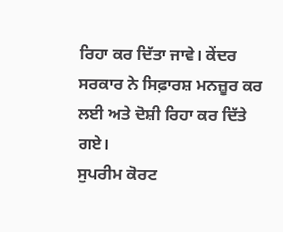ਰਿਹਾ ਕਰ ਦਿੱਤਾ ਜਾਵੇ। ਕੇਂਦਰ ਸਰਕਾਰ ਨੇ ਸਿਫ਼ਾਰਸ਼ ਮਨਜ਼ੂਰ ਕਰ ਲਈ ਅਤੇ ਦੋਸ਼ੀ ਰਿਹਾ ਕਰ ਦਿੱਤੇ ਗਏ।
ਸੁਪਰੀਮ ਕੋਰਟ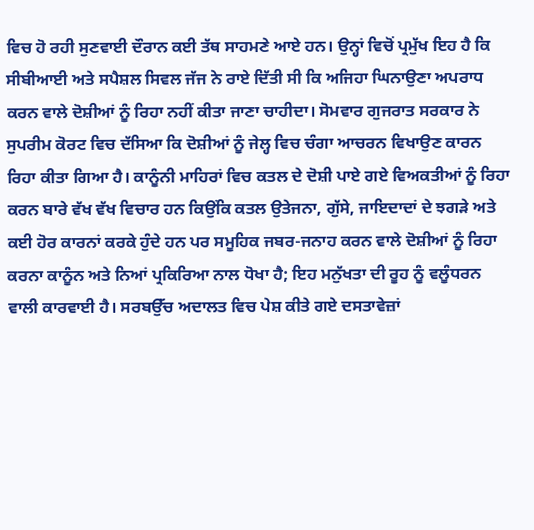ਵਿਚ ਹੋ ਰਹੀ ਸੁਣਵਾਈ ਦੌਰਾਨ ਕਈ ਤੱਥ ਸਾਹਮਣੇ ਆਏ ਹਨ। ਉਨ੍ਹਾਂ ਵਿਚੋਂ ਪ੍ਰਮੁੱਖ ਇਹ ਹੈ ਕਿ ਸੀਬੀਆਈ ਅਤੇ ਸਪੈਸ਼ਲ ਸਿਵਲ ਜੱਜ ਨੇ ਰਾਏ ਦਿੱਤੀ ਸੀ ਕਿ ਅਜਿਹਾ ਘਿਨਾਉਣਾ ਅਪਰਾਧ ਕਰਨ ਵਾਲੇ ਦੋਸ਼ੀਆਂ ਨੂੰ ਰਿਹਾ ਨਹੀਂ ਕੀਤਾ ਜਾਣਾ ਚਾਹੀਦਾ। ਸੋਮਵਾਰ ਗੁਜਰਾਤ ਸਰਕਾਰ ਨੇ ਸੁਪਰੀਮ ਕੋਰਟ ਵਿਚ ਦੱਸਿਆ ਕਿ ਦੋਸ਼ੀਆਂ ਨੂੰ ਜੇਲ੍ਹ ਵਿਚ ਚੰਗਾ ਆਚਰਨ ਵਿਖਾਉਣ ਕਾਰਨ ਰਿਹਾ ਕੀਤਾ ਗਿਆ ਹੈ। ਕਾਨੂੰਨੀ ਮਾਹਿਰਾਂ ਵਿਚ ਕਤਲ ਦੇ ਦੋਸ਼ੀ ਪਾਏ ਗਏ ਵਿਅਕਤੀਆਂ ਨੂੰ ਰਿਹਾ ਕਰਨ ਬਾਰੇ ਵੱਖ ਵੱਖ ਵਿਚਾਰ ਹਨ ਕਿਉਂਕਿ ਕਤਲ ਉਤੇਜਨਾ, ਗੁੱਸੇ, ਜਾਇਦਾਦਾਂ ਦੇ ਝਗੜੇ ਅਤੇ ਕਈ ਹੋਰ ਕਾਰਨਾਂ ਕਰਕੇ ਹੁੰਦੇ ਹਨ ਪਰ ਸਮੂਹਿਕ ਜਬਰ-ਜਨਾਹ ਕਰਨ ਵਾਲੇ ਦੋਸ਼ੀਆਂ ਨੂੰ ਰਿਹਾ ਕਰਨਾ ਕਾਨੂੰਨ ਅਤੇ ਨਿਆਂ ਪ੍ਰਕਿਰਿਆ ਨਾਲ ਧੋਖਾ ਹੈ; ਇਹ ਮਨੁੱਖਤਾ ਦੀ ਰੂਹ ਨੂੰ ਵਲੂੰਧਰਨ ਵਾਲੀ ਕਾਰਵਾਈ ਹੈ। ਸਰਬਉੱਚ ਅਦਾਲਤ ਵਿਚ ਪੇਸ਼ ਕੀਤੇ ਗਏ ਦਸਤਾਵੇਜ਼ਾਂ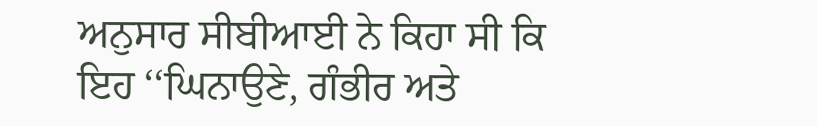ਅਨੁਸਾਰ ਸੀਬੀਆਈ ਨੇ ਕਿਹਾ ਸੀ ਕਿ ਇਹ ‘‘ਘਿਨਾਉਣੇ, ਗੰਭੀਰ ਅਤੇ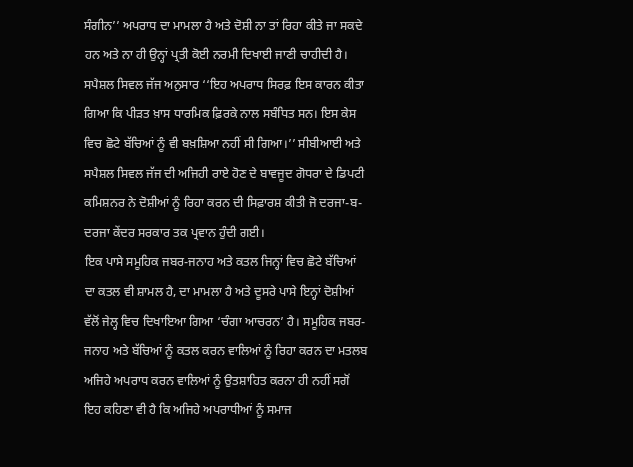ਸੰਗੀਨ’’ ਅਪਰਾਧ ਦਾ ਮਾਮਲਾ ਹੈ ਅਤੇ ਦੋਸ਼ੀ ਨਾ ਤਾਂ ਰਿਹਾ ਕੀਤੇ ਜਾ ਸਕਦੇ ਹਨ ਅਤੇ ਨਾ ਹੀ ਉਨ੍ਹਾਂ ਪ੍ਰਤੀ ਕੋਈ ਨਰਮੀ ਦਿਖਾਈ ਜਾਣੀ ਚਾਹੀਦੀ ਹੈ। ਸਪੈਸ਼ਲ ਸਿਵਲ ਜੱਜ ਅਨੁਸਾਰ ‘‘ਇਹ ਅਪਰਾਧ ਸਿਰਫ਼ ਇਸ ਕਾਰਨ ਕੀਤਾ ਗਿਆ ਕਿ ਪੀੜਤ ਖ਼ਾਸ ਧਾਰਮਿਕ ਫ਼ਿਰਕੇ ਨਾਲ ਸਬੰਧਿਤ ਸਨ। ਇਸ ਕੇਸ ਵਿਚ ਛੋਟੇ ਬੱਚਿਆਂ ਨੂੰ ਵੀ ਬਖ਼ਸ਼ਿਆ ਨਹੀਂ ਸੀ ਗਿਆ।’’ ਸੀਬੀਆਈ ਅਤੇ ਸਪੈਸ਼ਲ ਸਿਵਲ ਜੱਜ ਦੀ ਅਜਿਹੀ ਰਾਏ ਹੋਣ ਦੇ ਬਾਵਜੂਦ ਗੋਧਰਾ ਦੇ ਡਿਪਟੀ ਕਮਿਸ਼ਨਰ ਨੇ ਦੋਸ਼ੀਆਂ ਨੂੰ ਰਿਹਾ ਕਰਨ ਦੀ ਸਿਫ਼ਾਰਸ਼ ਕੀਤੀ ਜੋ ਦਰਜਾ-ਬ-ਦਰਜਾ ਕੇਂਦਰ ਸਰਕਾਰ ਤਕ ਪ੍ਰਵਾਨ ਹੁੰਦੀ ਗਈ।
ਇਕ ਪਾਸੇ ਸਮੂਹਿਕ ਜਬਰ-ਜਨਾਹ ਅਤੇ ਕਤਲ ਜਿਨ੍ਹਾਂ ਵਿਚ ਛੋਟੇ ਬੱਚਿਆਂ ਦਾ ਕਤਲ ਵੀ ਸ਼ਾਮਲ ਹੈ, ਦਾ ਮਾਮਲਾ ਹੈ ਅਤੇ ਦੂਸਰੇ ਪਾਸੇ ਇਨ੍ਹਾਂ ਦੋਸ਼ੀਆਂ ਵੱਲੋਂ ਜੇਲ੍ਹ ਵਿਚ ਦਿਖਾਇਆ ਗਿਆ ‘ਚੰਗਾ ਆਚਰਨ’ ਹੈ। ਸਮੂਹਿਕ ਜਬਰ-ਜਨਾਹ ਅਤੇ ਬੱਚਿਆਂ ਨੂੰ ਕਤਲ ਕਰਨ ਵਾਲਿਆਂ ਨੂੰ ਰਿਹਾ ਕਰਨ ਦਾ ਮਤਲਬ ਅਜਿਹੇ ਅਪਰਾਧ ਕਰਨ ਵਾਲਿਆਂ ਨੂੰ ਉਤਸ਼ਾਹਿਤ ਕਰਨਾ ਹੀ ਨਹੀਂ ਸਗੋਂ ਇਹ ਕਹਿਣਾ ਵੀ ਹੈ ਕਿ ਅਜਿਹੇ ਅਪਰਾਧੀਆਂ ਨੂੰ ਸਮਾਜ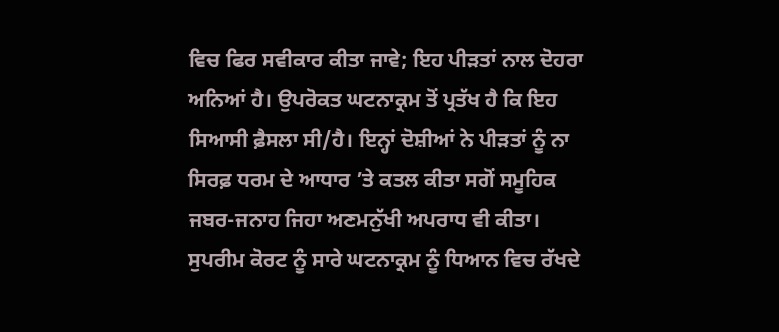ਵਿਚ ਫਿਰ ਸਵੀਕਾਰ ਕੀਤਾ ਜਾਵੇ; ਇਹ ਪੀੜਤਾਂ ਨਾਲ ਦੋਹਰਾ ਅਨਿਆਂ ਹੈ। ਉਪਰੋਕਤ ਘਟਨਾਕ੍ਰਮ ਤੋਂ ਪ੍ਰਤੱਖ ਹੈ ਕਿ ਇਹ ਸਿਆਸੀ ਫ਼ੈਸਲਾ ਸੀ/ਹੈ। ਇਨ੍ਹਾਂ ਦੋਸ਼ੀਆਂ ਨੇ ਪੀੜਤਾਂ ਨੂੰ ਨਾ ਸਿਰਫ਼ ਧਰਮ ਦੇ ਆਧਾਰ ’ਤੇ ਕਤਲ ਕੀਤਾ ਸਗੋਂ ਸਮੂਹਿਕ ਜਬਰ-ਜਨਾਹ ਜਿਹਾ ਅਣਮਨੁੱਖੀ ਅਪਰਾਧ ਵੀ ਕੀਤਾ। ਸੁਪਰੀਮ ਕੋਰਟ ਨੂੰ ਸਾਰੇ ਘਟਨਾਕ੍ਰਮ ਨੂੰ ਧਿਆਨ ਵਿਚ ਰੱਖਦੇ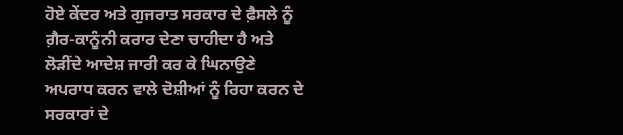ਹੋਏ ਕੇਂਦਰ ਅਤੇ ਗੁਜਰਾਤ ਸਰਕਾਰ ਦੇ ਫ਼ੈਸਲੇ ਨੂੰ ਗ਼ੈਰ-ਕਾਨੂੰਨੀ ਕਰਾਰ ਦੇਣਾ ਚਾਹੀਦਾ ਹੈ ਅਤੇ ਲੋੜੀਂਦੇ ਆਦੇਸ਼ ਜਾਰੀ ਕਰ ਕੇ ਘਿਨਾਉਣੇ ਅਪਰਾਧ ਕਰਨ ਵਾਲੇ ਦੋਸ਼ੀਆਂ ਨੂੰ ਰਿਹਾ ਕਰਨ ਦੇ ਸਰਕਾਰਾਂ ਦੇ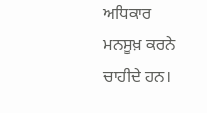ਅਧਿਕਾਰ ਮਨਸੂਖ਼ ਕਰਨੇ ਚਾਹੀਦੇ ਹਨ।